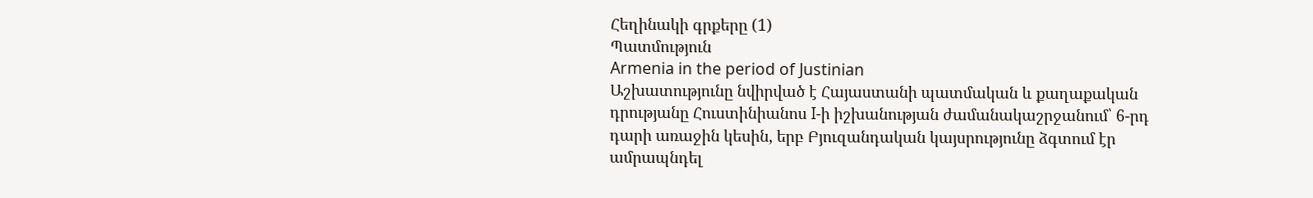Հեղինակի գրքերը (1)
Պատմություն
Armenia in the period of Justinian
Աշխատությունը նվիրված է Հայաստանի պատմական և քաղաքական դրությանը Հուստինիանոս I-ի իշխանության ժամանակաշրջանում՝ 6-րդ դարի առաջին կեսին, երբ Բյուզանդական կայսրությունը ձգտում էր ամրապնդել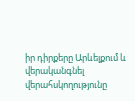իր դիրքերը Արևելքում և վերականգնել վերահսկողությունը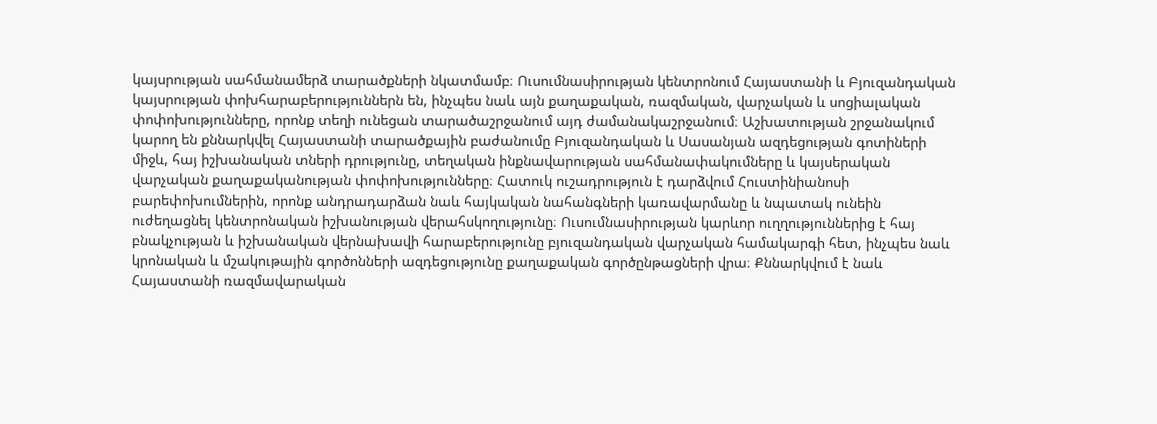կայսրության սահմանամերձ տարածքների նկատմամբ։ Ուսումնասիրության կենտրոնում Հայաստանի և Բյուզանդական կայսրության փոխհարաբերություններն են, ինչպես նաև այն քաղաքական, ռազմական, վարչական և սոցիալական փոփոխությունները, որոնք տեղի ունեցան տարածաշրջանում այդ ժամանակաշրջանում։ Աշխատության շրջանակում կարող են քննարկվել Հայաստանի տարածքային բաժանումը Բյուզանդական և Սասանյան ազդեցության գոտիների միջև, հայ իշխանական տների դրությունը, տեղական ինքնավարության սահմանափակումները և կայսերական վարչական քաղաքականության փոփոխությունները։ Հատուկ ուշադրություն է դարձվում Հուստինիանոսի բարեփոխումներին, որոնք անդրադարձան նաև հայկական նահանգների կառավարմանը և նպատակ ունեին ուժեղացնել կենտրոնական իշխանության վերահսկողությունը։ Ուսումնասիրության կարևոր ուղղություններից է հայ բնակչության և իշխանական վերնախավի հարաբերությունը բյուզանդական վարչական համակարգի հետ, ինչպես նաև կրոնական և մշակութային գործոնների ազդեցությունը քաղաքական գործընթացների վրա։ Քննարկվում է նաև Հայաստանի ռազմավարական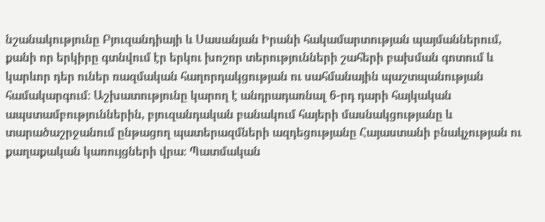նշանակությունը Բյուզանդիայի և Սասանյան Իրանի հակամարտության պայմաններում, քանի որ երկիրը գտնվում էր երկու խոշոր տերությունների շահերի բախման գոտում և կարևոր դեր ուներ ռազմական հաղորդակցության ու սահմանային պաշտպանության համակարգում։ Աշխատությունը կարող է անդրադառնալ 6-րդ դարի հայկական ապստամբություններին, բյուզանդական բանակում հայերի մասնակցությանը և տարածաշրջանում ընթացող պատերազմների ազդեցությանը Հայաստանի բնակչության ու քաղաքական կառույցների վրա։ Պատմական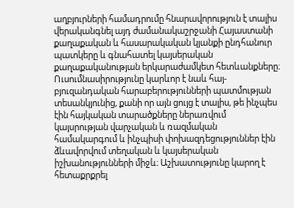աղբյուրների համադրումը հնարավորություն է տալիս վերականգնել այդ ժամանակաշրջանի Հայաստանի քաղաքական և հասարակական կյանքի ընդհանուր պատկերը և գնահատել կայսերական քաղաքականության երկարաժամկետ հետևանքները։ Ուսումնասիրությունը կարևոր է նաև հայ-բյուզանդական հարաբերությունների պատմության տեսանկյունից, քանի որ այն ցույց է տալիս, թե ինչպես էին հայկական տարածքները ներառվում կայսրության վարչական և ռազմական համակարգում և ինչպիսի փոխազդեցություններ էին ձևավորվում տեղական և կայսերական իշխանությունների միջև։ Աշխատությունը կարող է հետաքրքրել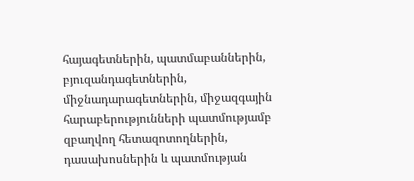հայագետներին, պատմաբաններին, բյուզանդագետներին, միջնադարագետներին, միջազգային հարաբերությունների պատմությամբ զբաղվող հետազոտողներին, դասախոսներին և պատմության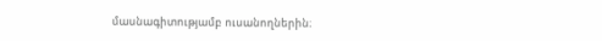մասնագիտությամբ ուսանողներին։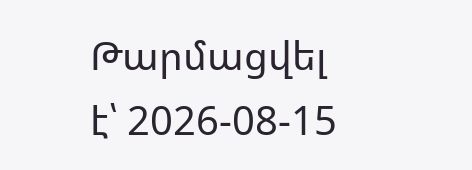Թարմացվել է՝ 2026-08-15